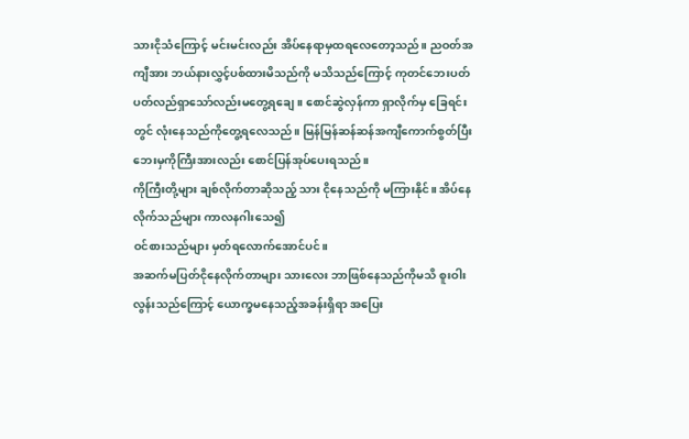သားငိုသံကြောင့် မင်းမင်းလည်း အိပ်နေရာမှထရလေတော့သည်။ ညဝတ်အကျီအား ဘယ်နားလွှင့်ပစ်ထားမိသည်ကို မသိသည်ကြောင့် ကုတင်ဘေးပတ်ပတ်လည်ရှာသော်လည်းမတွေ့ရချေ။ စောင်ဆွဲလှန်ကာ ရှာလိုက်မှ ခြေရင်းတွင် လုံးနေသည်ကိုတွေ့ရလေသည်။ မြန်မြန်ဆန်ဆန်အကျီကောက်စွတ်ပြီး ဘေးမှကိုကြီးအားလည်း စောင်ပြန်အုပ်ပေးရသည်။
ကိုကြီးတို့များ ချစ်လိုက်တာဆိုသည့် သား ငိုနေသည်ကို မကြားနိုင်။ အိပ်နေလိုက်သည်များ ကာလနဂါးသေ၍
ဝင်စားသည်များ မှတ်ရလောက်အောင်ပင်။
အဆက်မပြတ်ငိုနေလိုက်တာများ သားလေး ဘာဖြစ်နေသည်ကိုမသိ စူးဝါးလွန်းသည်ကြောင့် ယောက္ခမနေသည့်အခန်းရှိရာ အပြေး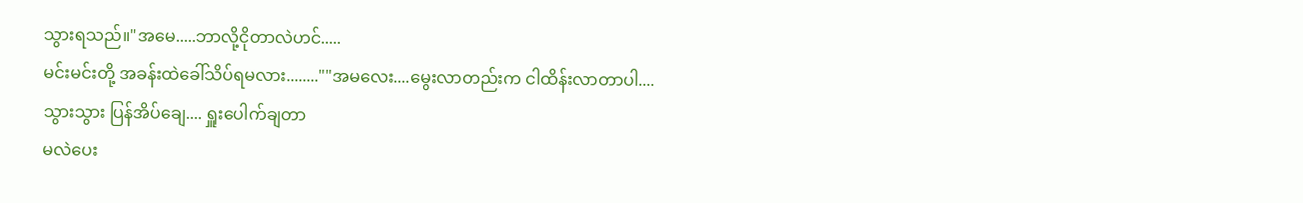သွားရသည်။"အမေ.....ဘာလို့ငိုတာလဲဟင်.....
မင်းမင်းတို့ အခန်းထဲခေါ်သိပ်ရမလား........""အမလေး....မွေးလာတည်းက ငါထိန်းလာတာပါ....
သွားသွား ပြန်အိပ်ချေ.... ရှူးပေါက်ချတာ
မလဲပေး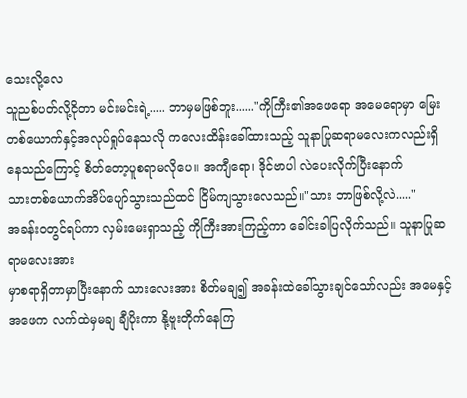သေးလို့လေ
သူညစ်ပတ်လို့ငိုတာ မင်းမင်းရဲ့..... ဘာမှမဖြစ်ဘူး......"ကိုကြီး၏အဖေရော အမေရောမှာ မြေးတစ်ယောက်နှင့်အလုပ်ရှုပ်နေသလို ကလေးထိန်းခေါ်ထားသည့် သူနာပြုဆရာမလေးကလည်းရှိနေသည်ကြောင့် စိတ်တော့ပူစရာမလိုပေ။ အကျီရော၊ ဒိုင်ဗာပါ လဲပေးလိုက်ပြီးနောက်
သားတစ်ယောက်အိပ်ပျော်သွားသည်ထင် ငြိမ်ကျသွားလေသည်။"သား ဘာဖြစ်လို့လဲ....."
အခန်းဝတွင်ရပ်ကာ လှမ်းမေးရှာသည့် ကိုကြီးအားကြည့်ကာ ခေါင်းခါပြလိုက်သည်။ သူနာပြုဆရာမလေးအား
မှာစရာရှိတာမှာပြီးနောက် သားလေးအား စိတ်မချ၍ အခန်းထဲခေါ်သွားချင်သော်လည်း အမေနှင့်အဖေက လက်ထဲမှမချ ချီပိုးကာ နို့ဗူးတိုက်နေကြ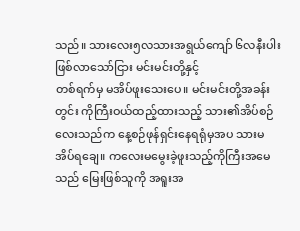သည်။ သားလေး၅လသားအရွယ်ကျော် ၆လနီးပါးဖြစ်လာသော်ငြား မင်းမင်းတို့နှင့်
တစ်ရက်မှ မအိပ်ဖူးသေးပေ။ မင်းမင်းတို့အခန်းတွင်း ကိုကြီးဝယ်ထည့်ထားသည့် သား၏အိပ်စဉ်လေးသည်က နေ့စဉ်ဖုန်ရှင်းနေရရုံမှအပ သားမအိပ်ရချေ။ ကလေးမမွေးခဲ့ဖူးသည့်ကိုကြီးအမေသည် မြေးဖြစ်သူကို အရူးအ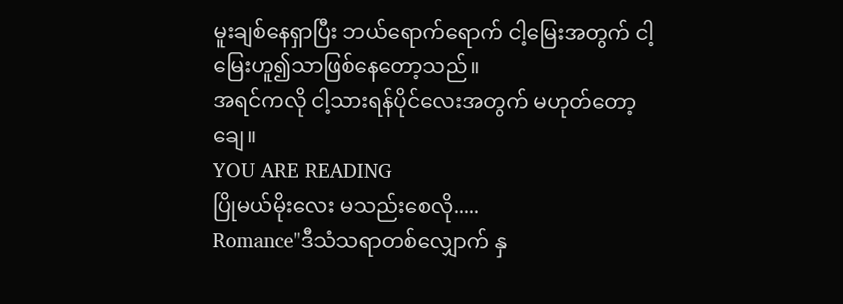မူးချစ်နေရှာပြီး ဘယ်ရောက်ရောက် ငါ့မြေးအတွက် ငါ့မြေးဟူ၍သာဖြစ်နေတော့သည်။
အရင်ကလို ငါ့သားရန်ပိုင်လေးအတွက် မဟုတ်တော့ချေ။
YOU ARE READING
ပြိုမယ်မိုးလေး မသည်းစေလို.....
Romance"ဒီသံသရာတစ်လျှောက် နှ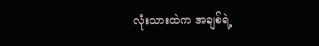လုံးသားထဲက အချစ်ရဲ့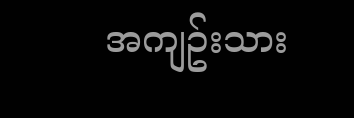အကျဥ်းသား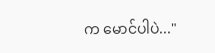က မောင်ပါပဲ..."